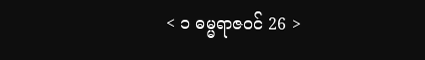< ၁ ဓမ္မရာဇဝင် 26 >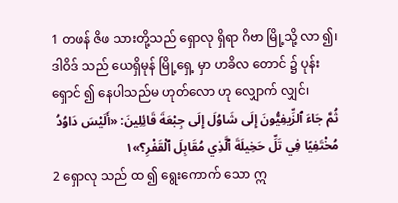1 တဖန် ဇိဖ သားတို့သည် ရှောလု ရှိရာ ဂိဗာ မြို့သို့ လာ ၍၊ ဒါဝိဒ် သည် ယေရှိမုန် မြို့ရှေ့ မှာ ဟခိလ တောင် ၌ ပုန်းရှောင် ၍ နေပါသည်မ ဟုတ်လော ဟု လျှောက် လျှင်၊
ثُمَّ جَاءَ ٱلزِّيفِيُّونَ إِلَى شَاوُلَ إِلَى جِبْعَةَ قَائِلِينَ: «أَلَيْسَ دَاوُدُ مُخْتَفِيًا فِي تَلِّ حَخِيلَةَ ٱلَّذِي مُقَابِلَ ٱلْقَفْرِ؟»١
2 ရှောလု သည် ထ ၍ ရွေးကောက် သော ဣ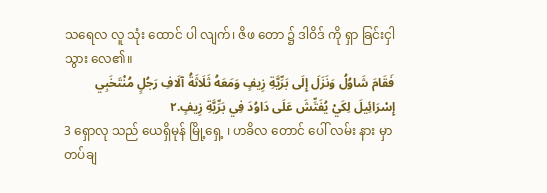သရေလ လူ သုံး ထောင် ပါ လျက်၊ ဇိဖ တော ၌ ဒါဝိဒ် ကို ရှာ ခြင်းငှါ သွား လေ၏။
فَقَامَ شَاوُلُ وَنَزَلَ إِلَى بَرِّيَّةِ زِيفٍ وَمَعَهُ ثَلَاثَةُ آلَافِ رَجُلٍ مُنْتَخَبِي إِسْرَائِيلَ لِكَيْ يُفَتِّشَ عَلَى دَاوُدَ فِي بَرِّيَّةِ زِيفٍ.٢
3 ရှောလု သည် ယေရှိမုန် မြို့ရှေ့ ၊ ဟခိလ တောင် ပေါ် လမ်း နား မှာ တပ်ချ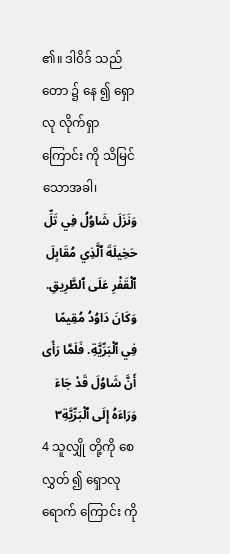၏။ ဒါဝိဒ် သည် တော ၌ နေ ၍ ရှောလု လိုက်ရှာ ကြောင်း ကို သိမြင် သောအခါ၊
وَنَزَلَ شَاوُلُ فِي تَلِّ حَخِيلَةَ ٱلَّذِي مُقَابِلَ ٱلْقَفْرِ عَلَى ٱلطَّرِيقِ. وَكَانَ دَاوُدُ مُقِيمًا فِي ٱلْبَرِّيَّةِ. فَلَمَّا رَأَى أَنَّ شَاوُلَ قَدْ جَاءَ وَرَاءَهُ إِلَى ٱلْبَرِّيَّةِ٣
4 သူလျှို တို့ကို စေလွှတ် ၍ ရှောလု ရောက် ကြောင်း ကို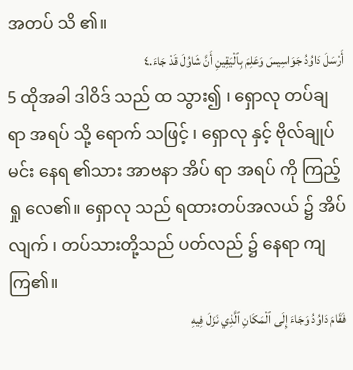အတပ် သိ ၏။
أَرْسَلَ دَاوُدُ جَوَاسِيسَ وَعَلِمَ بِٱلْيَقِينِ أَنَّ شَاوُلَ قَدْ جَاءَ.٤
5 ထိုအခါ ဒါဝိဒ် သည် ထ သွား၍ ၊ ရှောလု တပ်ချ ရာ အရပ် သို့ ရောက် သဖြင့် ၊ ရှောလု နှင့် ဗိုလ်ချုပ် မင်း နေရ ၏သား အာဗနာ အိပ် ရာ အရပ် ကို ကြည့်ရှု လေ၏။ ရှောလု သည် ရထားတပ်အလယ် ၌ အိပ် လျက် ၊ တပ်သားတို့သည် ပတ်လည် ၌ နေရာ ကျကြ၏။
فَقَامَ دَاوُدُ وَجَاءَ إِلَى ٱلْمَكَانِ ٱلَّذِي نَزَلَ فِيهِ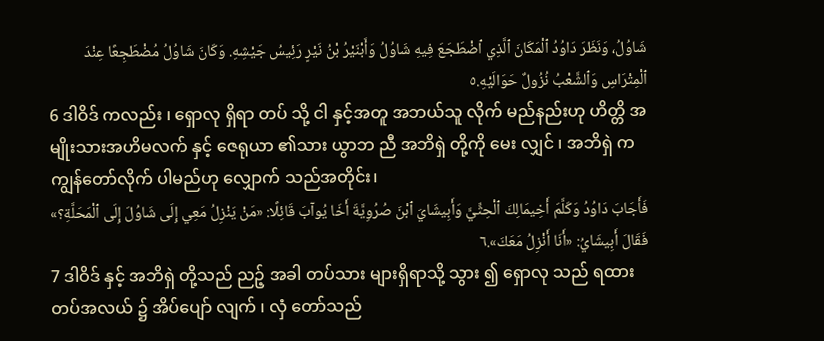شَاوُلُ، وَنَظَرَ دَاوُدُ ٱلْمَكَانَ ٱلَّذِي ٱضْطَجَعَ فِيهِ شَاوُلُ وَأَبْنَيْرُ بْنُ نَيْرٍ رَئِيسُ جَيْشِهِ. وَكَانَ شَاوُلُ مُضْطَجِعًا عِنْدَ ٱلْمِتْرَاسِ وَٱلشَّعْبُ نُزُولٌ حَوَالَيْهِ.٥
6 ဒါဝိဒ် ကလည်း ၊ ရှောလု ရှိရာ တပ် သို့ ငါ နှင့်အတူ အဘယ်သူ လိုက် မည်နည်းဟု ဟိတ္တိ အမျိုးသားအဟိမလက် နှင့် ဇေရုယာ ၏သား ယွာဘ ညီ အဘိရှဲ တို့ကို မေး လျှင် ၊ အဘိရှဲ က ကျွန်တော်လိုက် ပါမည်ဟု လျှောက် သည်အတိုင်း၊
فَأَجَابَ دَاوُدُ وَكَلَّمَ أَخِيمَالِكَ ٱلْحِثِّيَّ وَأَبِيشَايَ ٱبْنَ صُرُوِيَّةَ أَخَا يُوآبَ قَائِلًا: «مَنْ يَنْزِلُ مَعِي إِلَى شَاوُلَ إِلَى ٱلْمَحَلَّةِ؟» فَقَالَ أَبِيشَايُ: «أَنَا أَنْزِلُ مَعَكَ».٦
7 ဒါဝိဒ် နှင့် အဘိရှဲ တို့သည် ညဉ့် အခါ တပ်သား များရှိရာသို့ သွား ၍ ရှောလု သည် ရထားတပ်အလယ် ၌ အိပ်ပျော် လျက် ၊ လှံ တော်သည်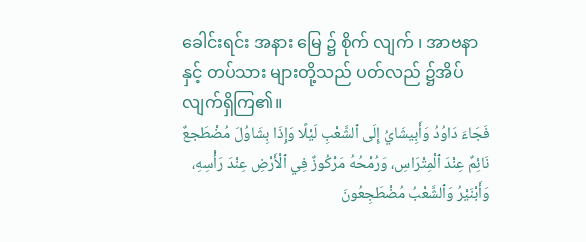ခေါင်းရင်း အနား မြေ ၌ စိုက် လျက် ၊ အာဗနာ နှင့် တပ်သား များတို့သည် ပတ်လည် ၌အိပ် လျက်ရှိကြ၏။
فَجَاءَ دَاوُدُ وَأَبِيشَايُ إِلَى ٱلشَّعْبِ لَيْلًا وَإِذَا بِشَاوُلَ مُضْطَجعٌ نَائِمٌ عِنْدَ ٱلْمِتْرَاسِ، وَرُمْحُهُ مَرْكُوزٌ فِي ٱلْأَرْضِ عِنْدَ رَأْسِهِ، وَأَبْنَيْرُ وَٱلشَّعْبُ مُضْطَجِعُونَ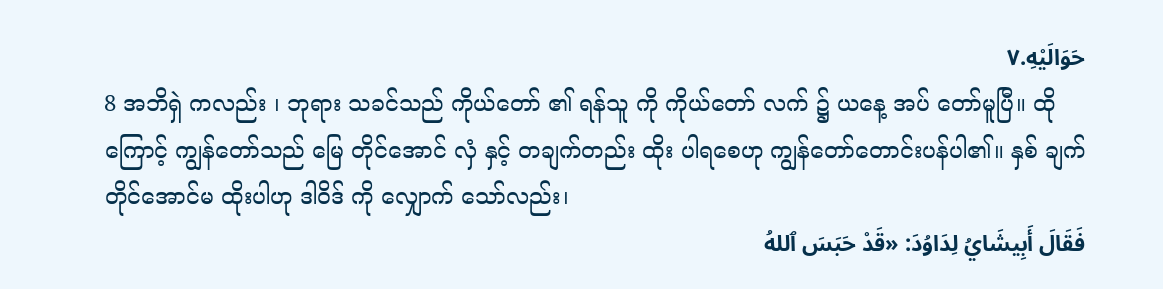حَوَالَيْهِ.٧
8 အဘိရှဲ ကလည်း ၊ ဘုရား သခင်သည် ကိုယ်တော် ၏ ရန်သူ ကို ကိုယ်တော် လက် ၌ ယနေ့ အပ် တော်မူပြီ။ ထိုကြောင့် ကျွန်တော်သည် မြေ တိုင်အောင် လှံ နှင့် တချက်တည်း ထိုး ပါရစေဟု ကျွန်တော်တောင်းပန်ပါ၏။ နှစ် ချက်တိုင်အောင်မ ထိုးပါဟု ဒါဝိဒ် ကို လျှောက် သော်လည်း၊
فَقَالَ أَبِيشَايُ لِدَاوُدَ: «قَدْ حَبَسَ ٱللهُ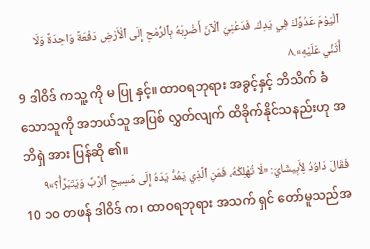ٱلْيَوْمَ عَدُوَّكَ فِي يَدِكَ. فَدَعْنِيَ ٱلْآنَ أَضْرِبْهُ بِٱلرُّمْحِ إِلَى ٱلْأَرْضِ دَفْعَةً وَاحِدَةً وَلَا أُثَنِّي عَلَيْهِ».٨
9 ဒါဝိဒ် ကသူ့ ကို မ ပြု နှင့်။ ထာဝရဘုရား အခွင့်နှင့် ဘိသိက် ခံသောသူကို အဘယ်သူ အပြစ် လွှတ်လျက် ထိခိုက်နိုင်သနည်းဟု အဘိရှဲ အား ပြန်ဆို ၏။
فَقَالَ دَاوُدُ لِأَبِيشَايَ: «لَا تُهْلِكْهُ، فَمَنِ ٱلَّذِي يَمُدُّ يَدَهُ إِلَى مَسِيحِ ٱلرَّبِّ وَيَتَبَرَّأُ؟»٩
10 ၁၀ တဖန် ဒါဝိဒ် က၊ ထာဝရဘုရား အသက် ရှင် တော်မူသည်အ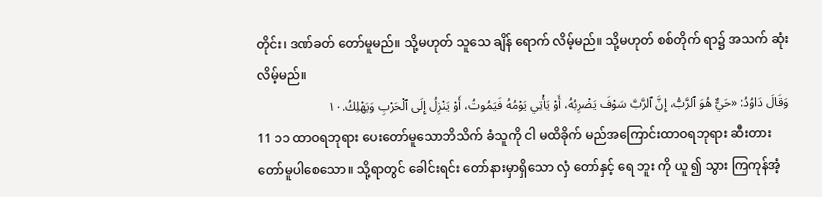တိုင်း၊ ဒဏ်ခတ် တော်မူမည်။ သို့မဟုတ် သူသေ ချိန် ရောက် လိမ့်မည်။ သို့မဟုတ် စစ်တိုက် ရာ၌ အသက် ဆုံးလိမ့်မည်။
وَقَالَ دَاوُدُ: «حَيٌّ هُوَ ٱلرَّبُّ، إِنَّ ٱلرَّبَّ سَوْفَ يَضْرِبُهُ، أَوْ يَأْتِي يَوْمُهُ فَيَمُوتُ، أَوْ يَنْزِلُ إِلَى ٱلْحَرْبِ وَيَهْلِكُ.١٠
11 ၁၁ ထာဝရဘုရား ပေးတော်မူသောဘိသိက် ခံသူကို ငါ မထိခိုက် မည်အကြောင်းထာဝရဘုရား ဆီးတား တော်မူပါစေသော။ သို့ရာတွင် ခေါင်းရင်း တော်နားမှာရှိသော လှံ တော်နှင့် ရေ ဘူး ကို ယူ ၍ သွား ကြကုန်အံ့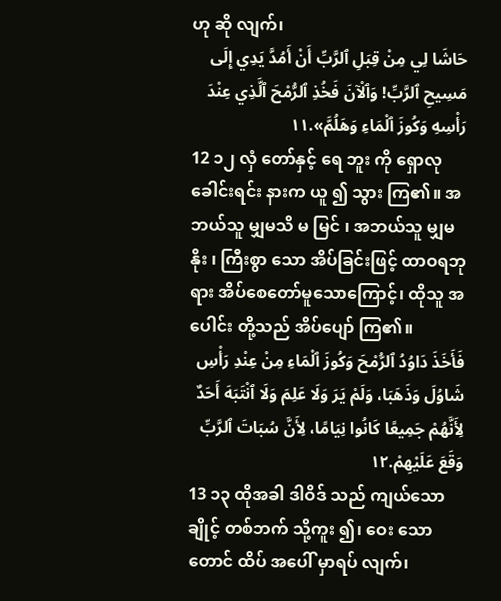ဟု ဆို လျက်၊
حَاشَا لِي مِنْ قِبَلِ ٱلرَّبِّ أَنْ أَمُدَّ يَدِي إِلَى مَسِيحِ ٱلرَّبِّ! وَٱلْآنَ فَخُذِ ٱلرُّمْحَ ٱلَّذِي عِنْدَ رَأْسِهِ وَكُوزَ ٱلْمَاءِ وَهَلُمَّ».١١
12 ၁၂ လှံ တော်နှင့် ရေ ဘူး ကို ရှောလု ခေါင်းရင်း နားက ယူ ၍ သွား ကြ၏။ အဘယ်သူ မျှမသိ မ မြင် ၊ အဘယ်သူ မျှမနိုး ၊ ကြီးစွာ သော အိပ်ခြင်းဖြင့် ထာဝရဘုရား အိပ်စေတော်မူသောကြောင့်၊ ထိုသူ အပေါင်း တို့သည် အိပ်ပျော် ကြ၏။
فَأَخَذَ دَاوُدُ ٱلرُّمْحَ وَكُوزَ ٱلْمَاءِ مِنْ عِنْدِ رَأْسِ شَاوُلَ وَذَهَبَا، وَلَمْ يَرَ وَلَا عَلِمَ وَلَا ٱنْتَبَهَ أَحَدٌ لِأَنَّهُمْ جَمِيعًا كَانُوا نِيَامًا، لِأَنَّ سُبَاتَ ٱلرَّبِّ وَقَعَ عَلَيْهِمْ.١٢
13 ၁၃ ထိုအခါ ဒါဝိဒ် သည် ကျယ်သောချိုင့် တစ်ဘက် သို့ကူး ၍၊ ဝေး သော တောင် ထိပ် အပေါ် မှာရပ် လျက်၊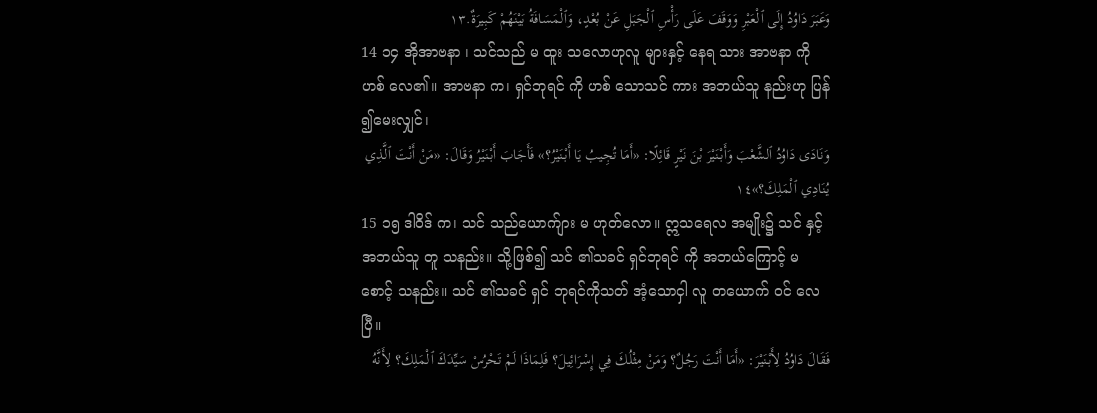وَعَبَرَ دَاوُدُ إِلَى ٱلْعَبْرِ وَوَقَفَ عَلَى رَأْسِ ٱلْجَبَلِ عَنْ بُعْدٍ، وَٱلْمَسَافَةُ بَيْنَهُمْ كَبِيرَةٌ.١٣
14 ၁၄ အိုအာဗနာ ၊ သင်သည် မ ထူး သလောဟုလူ များနှင့် နေရ သား အာဗနာ ကို ဟစ် လေ၏။ အာဗနာ က၊ ရှင်ဘုရင် ကို ဟစ် သောသင် ကား အဘယ်သူ နည်းဟု ပြန် ၍မေးလျှင်၊
وَنَادَى دَاوُدُ ٱلشَّعْبَ وَأَبْنَيْرَ بْنَ نَيْرٍ قَائِلًا: «أَمَا تُجِيبُ يَا أَبْنَيْرُ؟» فَأَجَابَ أَبْنَيْرُ وَقَالَ: «مَنْ أَنْتَ ٱلَّذِي يُنَادِي ٱلْمَلِكَ؟»١٤
15 ၁၅ ဒါဝိဒ် က၊ သင် သည်ယောက်ျား မ ဟုတ်လော။ ဣသရေလ အမျိုး၌ သင် နှင့်အဘယ်သူ တူ သနည်း။ သို့ဖြစ်၍ သင် ၏သခင် ရှင်ဘုရင် ကို အဘယ်ကြောင့် မ စောင့် သနည်း။ သင် ၏သခင် ရှင် ဘုရင်ကိုသတ် အံ့သောငှါ လူ တယောက် ဝင် လေပြီ။
فَقَالَ دَاوُدُ لِأَبْنَيْرَ: «أَمَا أَنْتَ رَجُلٌ؟ وَمَنْ مِثْلُكَ فِي إِسْرَائِيلَ؟ فَلِمَاذَا لَمْ تَحْرُسْ سَيِّدَكَ ٱلْمَلِكَ؟ لِأَنَّهُ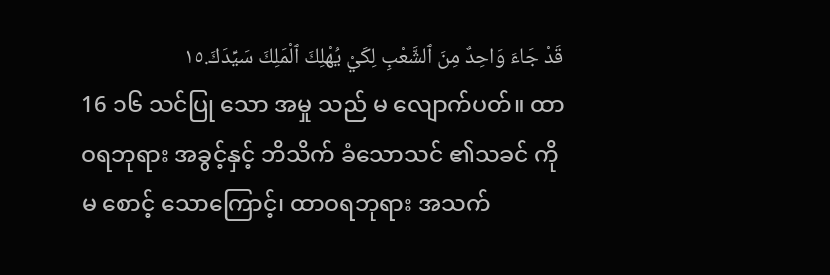قَدْ جَاءَ وَاحِدٌ مِنَ ٱلشَّعْبِ لِكَيْ يُهْلِكَ ٱلْمَلِكَ سَيِّدَكَ.١٥
16 ၁၆ သင်ပြု သော အမှု သည် မ လျောက်ပတ်။ ထာဝရဘုရား အခွင့်နှင့် ဘိသိက် ခံသောသင် ၏သခင် ကို မ စောင့် သောကြောင့်၊ ထာဝရဘုရား အသက်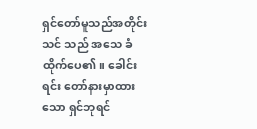ရှင်တော်မူသည်အတိုင်း သင် သည် အသေ ခံထိုက်ပေ၏။ ခေါင်းရင်း တော်နားမှာထား သော ရှင်ဘုရင်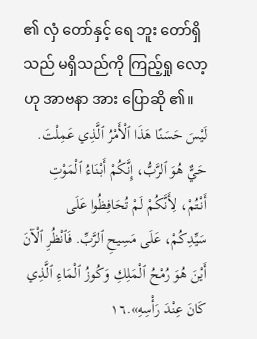၏ လှံ တော်နှင့် ရေ ဘူး တော်ရှိသည် မရှိသည်ကို ကြည့်ရှု လော့ဟု အာဗနာ အား ပြောဆို ၏။
لَيْسَ حَسَنًا هَذَا ٱلْأَمْرُ ٱلَّذِي عَمِلْتَ. حَيٌّ هُوَ ٱلرَّبُّ، إِنَّكُمْ أَبْنَاءُ ٱلْمَوْتِ أَنْتُمْ، لِأَنَّكُمْ لَمْ تُحَافِظُوا عَلَى سَيِّدِكُمْ، عَلَى مَسِيحِ ٱلرَّبِّ. فَٱنْظُرِ ٱلْآنَ أَيْنَ هُوَ رُمْحُ ٱلْمَلِكِ وَكُوزُ ٱلْمَاءِ ٱلَّذِي كَانَ عِنْدَ رَأْسِهِ».١٦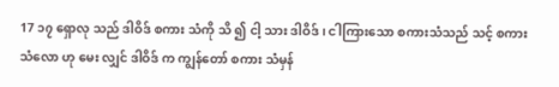17 ၁၇ ရှောလု သည် ဒါဝိဒ် စကား သံကို သိ ၍ ငါ့ သား ဒါဝိဒ် ၊ ငါကြားသော စကားသံသည် သင့် စကား သံလော ဟု မေး လျှင် ဒါဝိဒ် က ကျွန်တော် စကား သံမှန်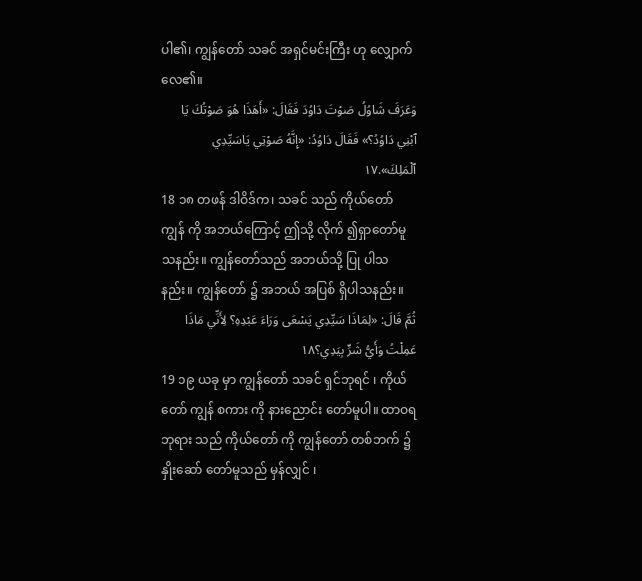ပါ၏၊ ကျွန်တော် သခင် အရှင်မင်းကြီး ဟု လျှောက် လေ၏။
وَعَرَفَ شَاوُلُ صَوْتَ دَاوُدَ فَقَالَ: «أَهَذَا هُوَ صَوْتُكَ يَا ٱبْنِي دَاوُدُ؟» فَقَالَ دَاوُدُ: «إِنَّهُ صَوْتِي يَاسَيِّدِي ٱلْمَلِكَ».١٧
18 ၁၈ တဖန် ဒါဝိဒ်က၊ သခင် သည် ကိုယ်တော် ကျွန် ကို အဘယ်ကြောင့် ဤသို့ လိုက် ၍ရှာတော်မူသနည်း။ ကျွန်တော်သည် အဘယ်သို့ ပြု ပါသနည်း။ ကျွန်တော် ၌ အဘယ် အပြစ် ရှိပါသနည်း။
ثُمَّ قَالَ: «لِمَاذَا سَيِّدِي يَسْعَى وَرَاءَ عَبْدِهِ؟ لِأَنِّي مَاذَا عَمِلْتُ وَأَيُّ شَرٍّ بِيَدِي؟١٨
19 ၁၉ ယခု မှာ ကျွန်တော် သခင် ရှင်ဘုရင် ၊ ကိုယ်တော် ကျွန် စကား ကို နားညောင်း တော်မူပါ။ ထာဝရဘုရား သည် ကိုယ်တော် ကို ကျွန်တော် တစ်ဘက် ၌ နှိုးဆော် တော်မူသည် မှန်လျှင် ၊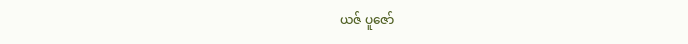ယဇ် ပူဇော်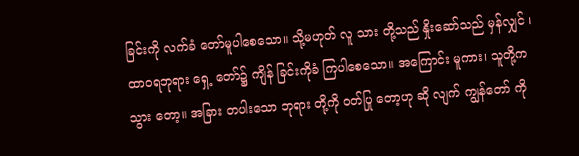ခြင်းကို လက်ခံ တော်မူပါစေသော။ သို့မဟုတ် လူ သား တို့သည် နှိုးဆော်သည် မှန်လျှင် ၊ ထာဝရဘုရား ရှေ့ တော်၌ ကျိန် ခြင်းကိုခံ ကြပါစေသော။ အကြောင်း မူကား၊ သူတို့က သွား တော့။ အခြား တပါးသော ဘုရား တို့ကို ဝတ်ပြု တော့ဟု ဆို လျက် ကျွန်တော် ကို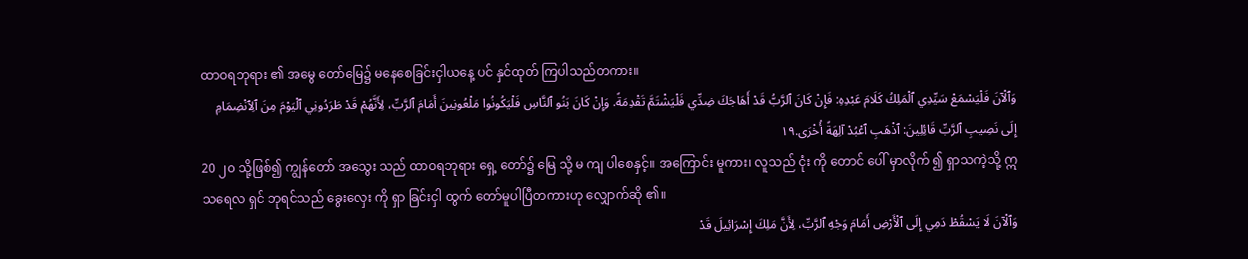ထာဝရဘုရား ၏ အမွေ တော်မြေ၌ မနေစေခြင်းငှါယနေ့ ပင် နှင်ထုတ် ကြပါသည်တကား။
وَٱلْآنَ فَلْيَسْمَعْ سَيِّدِي ٱلْمَلِكُ كَلَامَ عَبْدِهِ: فَإِنْ كَانَ ٱلرَّبُّ قَدْ أَهَاجَكَ ضِدِّي فَلْيَشْتَمَّ تَقْدِمَةً. وَإِنْ كَانَ بَنُو ٱلنَّاسِ فَلْيَكُونُوا مَلْعُونِينَ أَمَامَ ٱلرَّبِّ، لِأَنَّهُمْ قَدْ طَرَدُونِي ٱلْيَوْمَ مِنَ ٱلِٱنْضِمَامِ إِلَى نَصِيبِ ٱلرَّبِّ قَائِلِينَ: ٱذْهَبِ ٱعْبُدْ آلِهَةً أُخْرَى.١٩
20 ၂၀ သို့ဖြစ်၍ ကျွန်တော် အသွေး သည် ထာဝရဘုရား ရှေ့ တော်၌ မြေ သို့ မ ကျ ပါစေနှင့်။ အကြောင်း မူကား၊ လူသည် ငုံး ကို တောင် ပေါ် မှာလိုက် ၍ ရှာသကဲ့သို့ ဣသရေလ ရှင် ဘုရင်သည် ခွေးလှေး ကို ရှာ ခြင်းငှါ ထွက် တော်မူပါပြီတကားဟု လျှောက်ဆို ၏။
وَٱلْآنَ لَا يَسْقُطْ دَمِي إِلَى ٱلْأَرْضِ أَمَامَ وَجْهِ ٱلرَّبِّ، لِأَنَّ مَلِكَ إِسْرَائِيلَ قَدْ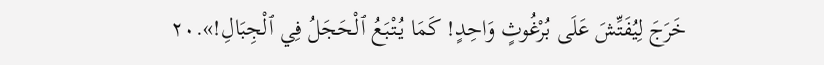خَرَجَ لِيُفَتِّشَ عَلَى بُرْغُوثٍ وَاحِدٍ! كَمَا يُتْبَعُ ٱلْحَجَلُ فِي ٱلْجِبَالِ!».٢٠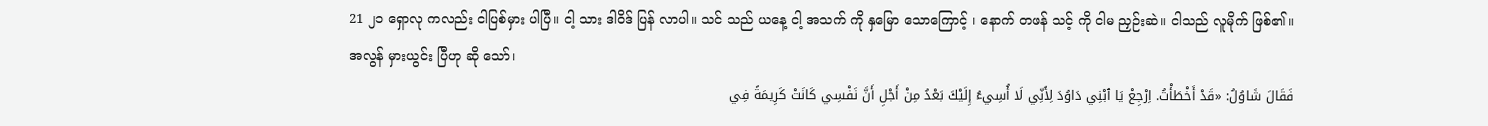21 ၂၁ ရှောလု ကလည်း ငါပြစ်မှား ပါပြီ။ ငါ့ သား ဒါဝိဒ် ပြန် လာပါ။ သင် သည် ယနေ့ ငါ့ အသက် ကို နှမြော သောကြောင့် ၊ နောက် တဖန် သင့် ကို ငါမ ညှဉ်းဆဲ။ ငါသည် လူမိုက် ဖြစ်၏။ အလွန် မှားယွင်း ပြီဟု ဆို သော်၊
فَقَالَ شَاوُلُ: «قَدْ أَخْطَأْتُ. اِرْجِعْ يَا ٱبْنِي دَاوُدَ لِأَنِّي لَا أُسِيءُ إِلَيْكَ بَعْدُ مِنْ أَجْلِ أَنَّ نَفْسِي كَانَتْ كَرِيمَةً فِي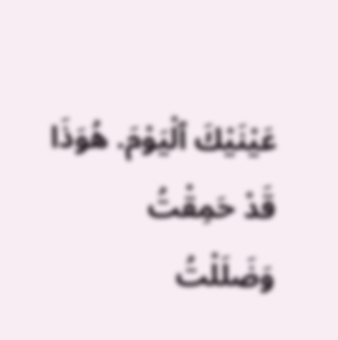عَيْنَيْكَ ٱلْيَوْمَ. هُوَذَا قَدْ حَمِقْتُ وَضَلَلْتُ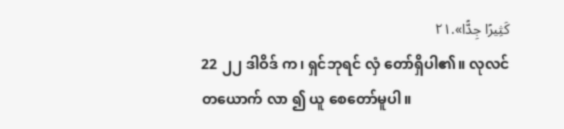كَثِيرًا جِدًّا».٢١
22 ၂၂ ဒါဝိဒ် က၊ ရှင်ဘုရင် လှံ တော်ရှိပါ၏။ လုလင် တယောက် လာ ၍ ယူ စေတော်မူပါ။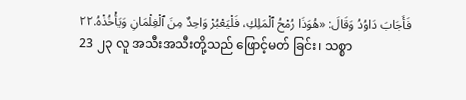فَأَجَابَ دَاوُدُ وَقَالَ: «هُوَذَا رُمْحُ ٱلْمَلِكِ، فَلْيَعْبُرْ وَاحِدٌ مِنَ ٱلْغِلْمَانِ وَيَأْخُذْهُ.٢٢
23 ၂၃ လူ အသီးအသီးတို့သည် ဖြောင့်မတ် ခြင်း၊ သစ္စာ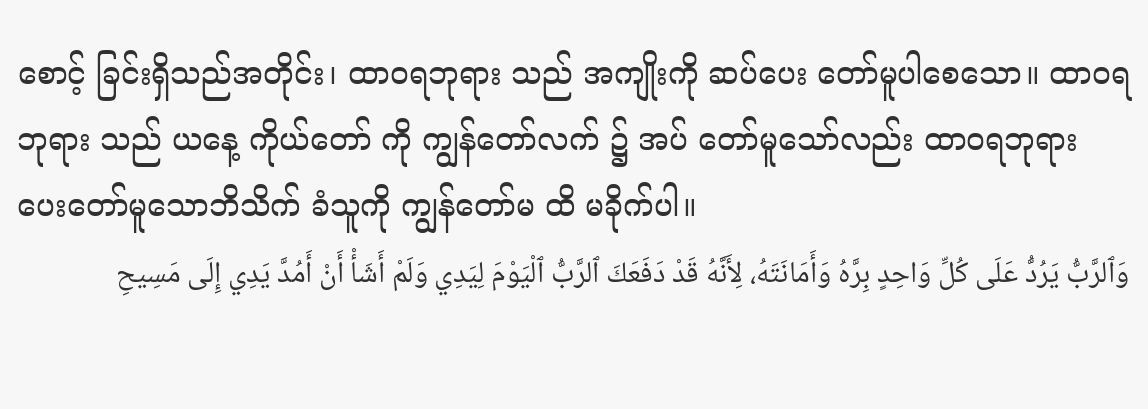စောင့် ခြင်းရှိသည်အတိုင်း၊ ထာဝရဘုရား သည် အကျိုးကို ဆပ်ပေး တော်မူပါစေသော။ ထာဝရဘုရား သည် ယနေ့ ကိုယ်တော် ကို ကျွန်တော်လက် ၌ အပ် တော်မူသော်လည်း ထာဝရဘုရား ပေးတော်မူသောဘိသိက် ခံသူကို ကျွန်တော်မ ထိ မခိုက်ပါ။
وَٱلرَّبُّ يَرُدُّ عَلَى كُلِّ وَاحِدٍ بِرَّهُ وَأَمَانَتَهُ، لِأَنَّهُ قَدْ دَفَعَكَ ٱلرَّبُّ ٱلْيَوْمَ لِيَدِي وَلَمْ أَشَأْ أَنْ أَمُدَّ يَدِي إِلَى مَسِيحِ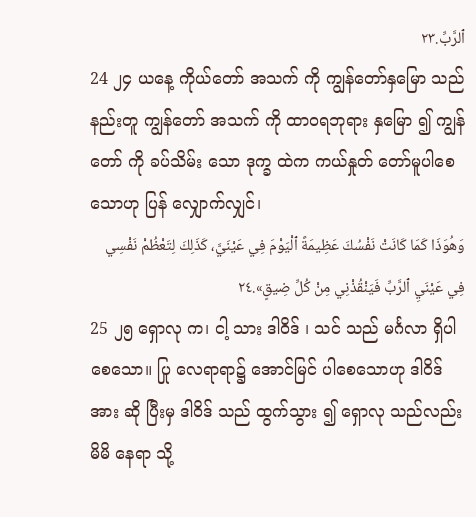ٱلرَّبِّ.٢٣
24 ၂၄ ယနေ့ ကိုယ်တော် အသက် ကို ကျွန်တော်နှမြော သည် နည်းတူ ကျွန်တော် အသက် ကို ထာဝရဘုရား နှမြော ၍ ကျွန်တော် ကို ခပ်သိမ်း သော ဒုက္ခ ထဲက ကယ်နှုတ် တော်မူပါစေသောဟု ပြန် လျှောက်လျှင်၊
وَهُوَذَا كَمَا كَانَتْ نَفْسُكَ عَظِيمَةً ٱلْيَوْمَ فِي عَيْنَيَّ، كَذَلِكَ لِتَعْظُمْ نَفْسِي فِي عَيْنَيِ ٱلرَّبِّ فَيَنْقُذْنِي مِنْ كُلِّ ضِيقٍ».٢٤
25 ၂၅ ရှောလု က၊ ငါ့ သား ဒါဝိဒ် ၊ သင် သည် မင်္ဂလာ ရှိပါစေသော။ ပြု လေရာရာ၌ အောင်မြင် ပါစေသောဟု ဒါဝိဒ် အား ဆို ပြီးမှ ဒါဝိဒ် သည် ထွက်သွား ၍ ရှောလု သည်လည်း မိမိ နေရာ သို့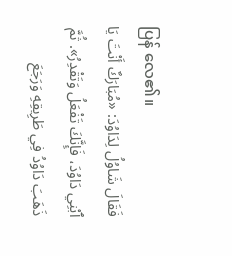ပြန် လေ၏။
فَقَالَ شَاوُلُ لِدَاوُدَ: «مُبَارَكٌ أَنْتَ يَا ٱبْنِي دَاوُدَ، فَإِنَّكَ تَفْعَلُ وَتَقْدِرُ». ثُمَّ ذَهَبَ دَاوُدُ فِي طَرِيقِهِ وَرَجَعَ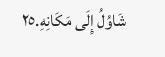شَاوُلُ إِلَى مَكَانِهِ.٢٥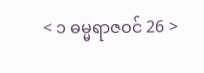< ၁ ဓမ္မရာဇဝင် 26 >